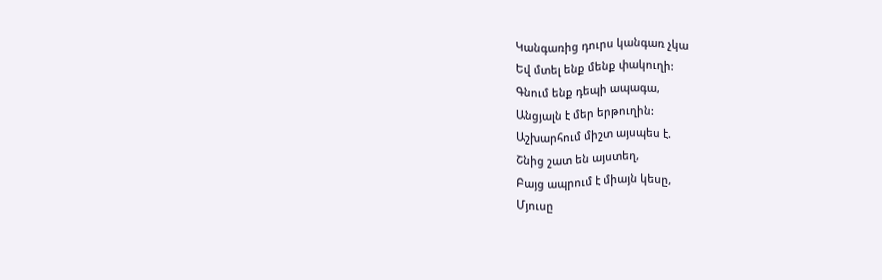Կանգառից դուրս կանգառ չկա
Եվ մտել ենք մենք փակուղի:
Գնում ենք դեպի ապագա,
Անցյալն է մեր երթուղին:
Աշխարհում միշտ այսպես է.
Շնից շատ են այստեղ,
Բայց ապրում է միայն կեսը,
Մյուսը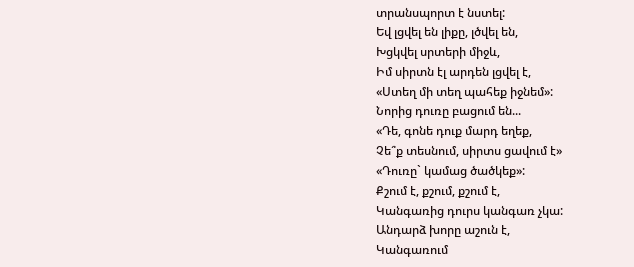տրանսպորտ է նստել:
Եվ լցվել են լիքը, լծվել են,
Խցկվել սրտերի միջև,
Իմ սիրտն էլ արդեն լցվել է,
«Ստեղ մի տեղ պահեք իջնեմ»:
Նորից դուռը բացում են...
«Դե, գոնե դուք մարդ եղեք,
Չե՞ք տեսնում, սիրտս ցավում է»
«Դուռը` կամաց ծածկեք»:
Քշում է, քշում, քշում է,
Կանգառից դուրս կանգառ չկա:
Անդարձ խորը աշուն է,
Կանգառում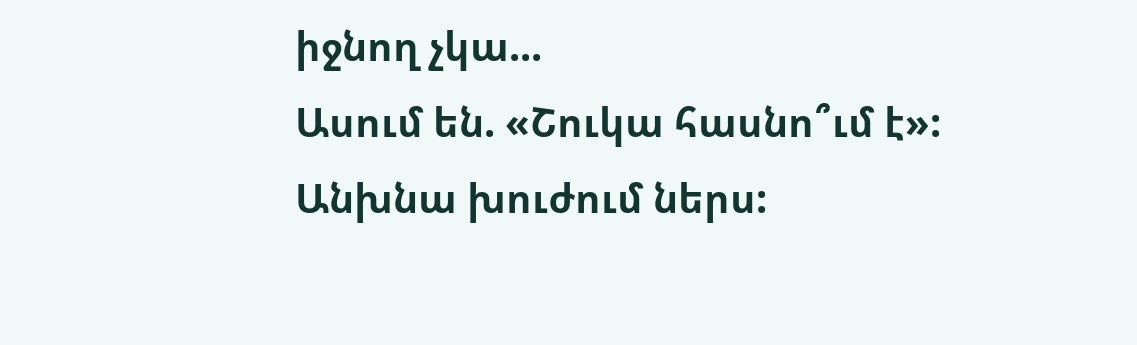իջնող չկա...
Ասում են. «Շուկա հասնո՞ւմ է»:
Անխնա խուժում ներս: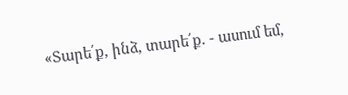«Տարե՛ք, ինձ, տարե՛ք. - ասում եմ,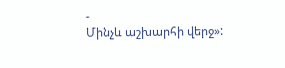-
Մինչև աշխարհի վերջ»: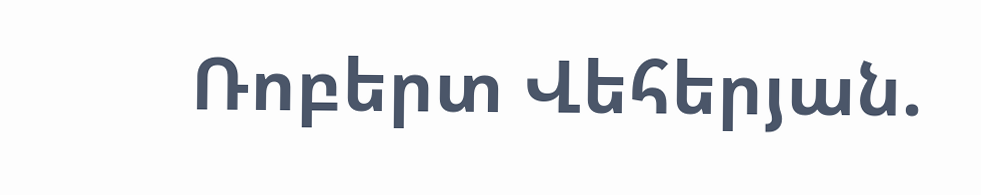Ռոբերտ Վեհերյան.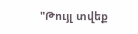"Թույլ տվեք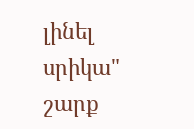լինել սրիկա" շարք